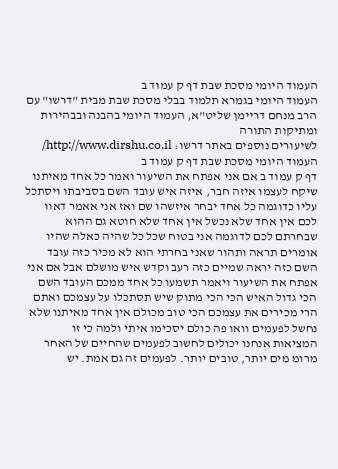העמוד היומי מסכת שבת דף ק עמוד ב
העמוד היומי בגמרא תלמוד בבלי מסכת שבת מבית "דרשו" עם הרב מנחם דריימן שליט"א, העמוד היומי בהבנה ובבהירות ומתיקות התורה
לשיעורים נוספים באתר דרשו: http://www.dirshu.co.il/
העמוד היומי מסכת שבת דף ק עמוד ב
דף ק עמוד ב אם אני אפתח את השיעור ואמר כל אחד מאיתנו שיקח לעצמו איזה חבר, איזה איש עובד השם בסביבתו ויסתכל עליו כדוגמה כל אחד יבחר איזשהו שם ואז אני אאמר דאוו לכם אין אחד שלא נכשל אין אחד שלא חוטא גם ההוא שבחרתם לכם לדוגמה אני בטוח שכל כל שהיה כאלה שהיו אומרים תראה ותהור שאני בחרתי הוא לא מכיר כזה עובד השם כזה יראה שמיים כזה רעב וקדש איש מושלם אבל אם אני אפתח את השיעור ויאמר תשמעו כל אחד ממכם העובד השם הכי גדול האיש הכי הכי מתוק שיש תסתכלו על עצמכם ואתם הרי מכירים את עצמכם הכי טוב מכולם אין אחד מאיתנו שלא נחשל לפעמים וואו פה כולם יסכימו איתי ולמה כי זו המציאות אנחנו יכולים לחשוב לפעמים שהחיים של האחר מרומ מים יותר, טובים יותר. לפעמים זה גם אמת. יש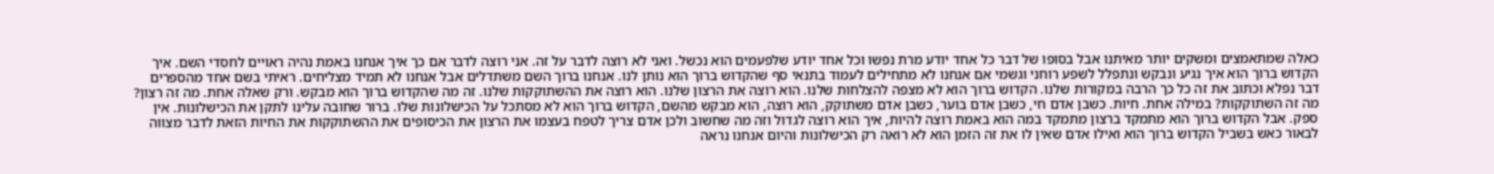כאלה שמתאמצים ומשקים יותר מאיתנו אבל בסופו של דבר כל אחד יודע מרת נפשו וכל אחד יודע שלפעמים הוא נכשל. ואני לא רוצה לדבר על זה. אני רוצה לדבר אם כך איך אנחנו באמת נהיה ראויים לחסדי השם. איך הקדוש ברוך הוא איך נגיע ונבקש ונתפלל לשפע רוחני וגשמי אם אנחנו לא מתחילים לעמוד בתנאי סף שהקדוש ברוך הוא נותן לנו. אנחנו ברוך השם משתדלים אבל אנחנו לא תמיד מצליחים. ראיתי בשם אחד מהספרים דבר נפלא וכתוב את זה כל כך הרבה במקורות שלנו. הקדוש ברוך הוא לא מצפה להצלחות שלנו. הוא רוצה את הרצון שלנו. הוא רוצה את ההשתוקקות שלנו. זה מה שהקדוש ברוך הוא מבקש. ורק שאלה אחת. מה זה רצון? מה זה השתוקקות? במילה אחת. חיות. כשבן אדם חי, כשבן אדם בוער, כשבן אדם משתוקק, הוא רוצה, הוא מבקש מהשם, הקדוש ברוך הוא לא מסתכל על הכישלונות שלו. ברור שחובה עלינו לתקן את הכישלונות. אין ספק. אבל הקדוש ברוך הוא מתמקד ברצון מתמקד במה הוא באמת רוצה להיות, איך הוא רוצה לגדול וזה מה שחשוב ולכן אדם צריך לטפח בעצמו את הרצון את הכיסופים את ההשתוקקות את החיות הזאת לדבר מצווה לבאור כאש בשביל הקדוש ברוך הוא ואילו אדם שאין לו את זה הזמן הוא לא רואה רק הכישלונות והיום אנחנו נראה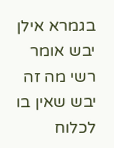בגמרא אילן יבש אומר רשי מה זה יבש שאין בו לכלוח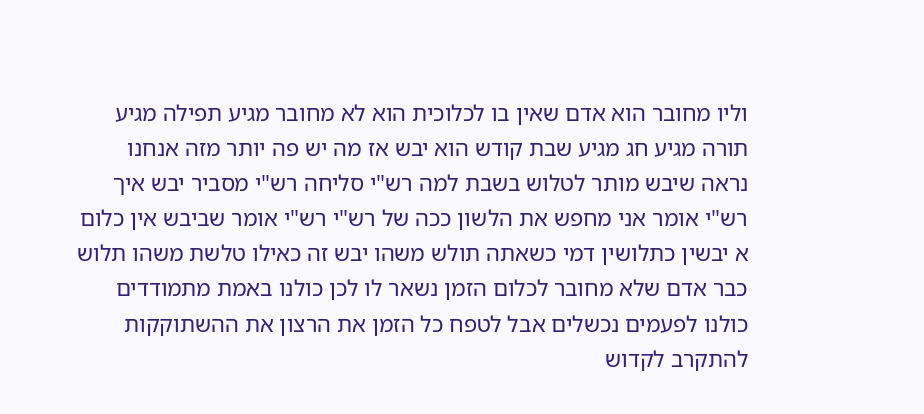וליו מחובר הוא אדם שאין בו לכלוכית הוא לא מחובר מגיע תפילה מגיע תורה מגיע חג מגיע שבת קודש הוא יבש אז מה יש פה יותר מזה אנחנו נראה שיבש מותר לטלוש בשבת למה רש"י סליחה רש"י מסביר יבש איך רש"י אומר אני מחפש את הלשון ככה של רש"י רש"י אומר שביבש אין כלום א יבשין כתלושין דמי כשאתה תולש משהו יבש זה כאילו טלשת משהו תלוש כבר אדם שלא מחובר לכלום הזמן נשאר לו לכן כולנו באמת מתמודדים כולנו לפעמים נכשלים אבל לטפח כל הזמן את הרצון את ההשתוקקות להתקרב לקדוש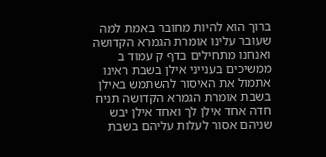ברוך הוא להיות מחובר באמת למה שעובר עלינו אומרת הגמרא הקדושה ואנחנו מתחילים בדף ק עמוד ב ממשיכים בענייני אילן בשבת ראינו אתמול את האיסור להשתמש באילן בשבת אומרת הגמרא הקדושה תניח חדה אחד אילן לך ואחד אילן יבש שניהם אסור לעלות עליהם בשבת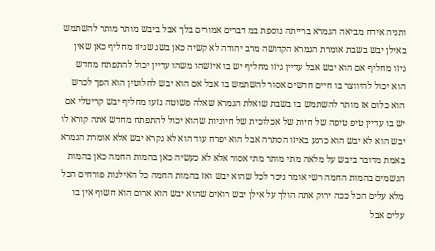ותניה אידח מביאה הגמרא ברייתה נוספת במ דברים אמורים בלך אבל ביבש מותר מותר להשתמש באילן יבש בשבת אומרת הגמרא הקדושה מרב יהודה לא קשיה כאן בשג שגיזו מחליף כאן שאין גיזו מחליף אם הוא יבש אבל עדיין גיזו מחליף יש בו איזשהו משהו עדיין יכול להתפתח מחדש הוא יכול להיווצר בו חיים חדשים אסור להשתמש בו אבל אם הוא יבש לחלוטין הוא הפך לכרש הוא כלום אז מותר להשתמש בו בשבת שואלת הגמרא שאלה פשוטה גזעו מחליף יבש קריטלי אם יש בו עדיין טיפ טיפה של חיות של אכלוכית של חיוניות שהוא יכול להתפתח מחדש אתה קורא לו יבש הוא לא יבש הוא כרגע באיזו הסתרה אבל הוא יפרח עוד הוא לא נקרא יבש אלא אומרת הגמרא באמת מדובר ביבש על מלאה מתי מותר מתי אסור אלא לא כעשיה כאן בהמות החמה כאן בהמות הגשמים בהמות החמה רשי אומר ניכר לכל שהוא יבש ואז בהמות החמה כל האילנות פורחים הכל מלא עלים הכל ככה ירוק אתה הולך על אילן יבש רואים שהוא יבש הוא ארום הוא חשוף אין בו עלים אבל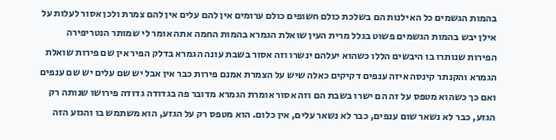בהמות הגשמים כל האילנות הם בשלכת כולם חשופים כולם ערומים אין להם עלים אין להם צמרת ולכן אסור לעלות על אילן יבש בהמות הגשמים פשוט בגלל מרית העין שואלת הגמרא בהמות החמה אתה אומר לי שמותר הנטריפירה הפירות שנותרו בו היבשים הללו כשהוא יעלהם ינשרו וזה אסור בשבת עונה הגמרא בדלק הפיר אין שם פירות שואלת הגמרא והקנתר קינסה איזה ענפים דקיקים כאלה שיש על הצמרת אמנם פירות כבר אין אבל יש שם עלים יש שם ענפים ואם כך כשהוא מטפס על זה הם ישרו בשבת הם וזה אסור אומרת הגמרא מדובר פה בגדודה גדודה פירושו שנותה רק הגזע, כבר לא נשאר שום ענפים, כבר לא נשאר עלים, אין כלום. הוא מטפס רק על הגזע, הוא משתמש בו והגזע הזה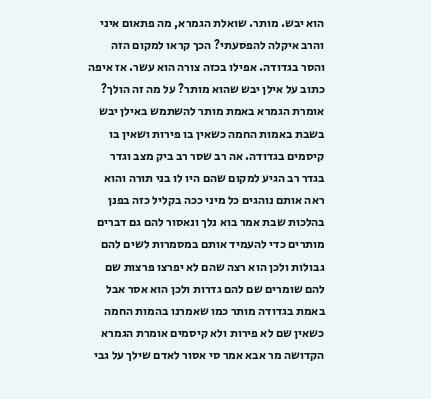הוא יבש. מותר. שואלת הגמרא, מה פתאום איני והרב איקלה להפסעתי? הכך קראו למקום הזה והסר בגדודה. אפילו בכזה צורה הוא עשר. אז איפה כתוב על אילן יבש שהוא מותר? על מה זה הולך? אומרת הגמרא באמת מותר להשתמש באילן יבש בשבת באמות החמה כשאין בו פירות ושאין בו קיסמים בגדודה. אה רב שסר רב ביק מצב וגדר בגדר רב הגיע למקום שהם היו לו בני תורה והוא ראה אותם נוהגים כל מיני ככה בקליל כזה בפנן בהלכות שבת אמר בוא נלך ונאסור להם גם דברים מותרים כדי להעמיד אותם במסמרות לשים להם גבולות ולכן הוא רצה שהם לא יפרצו פרצות שם להם שומרים שם להם גדרות ולכן הוא אסר אבל באמת בגדודה מותר כמו שאמרנו בהמות החמה כשאין שם לא פירות ולא קיסמים אומרת הגמרא הקדושה מר אבא אמר סי אסור לאדם שילך על גבי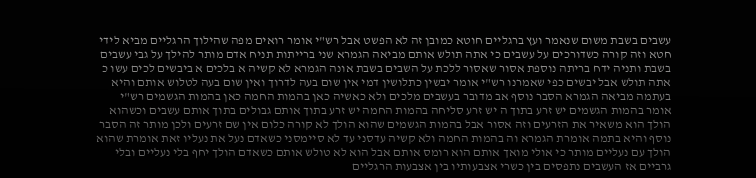עשבים בשבת משום שנאמר ועץ ברגליים חוטא כמובן זה לא הפשט אבל רש"י אומר רואים מפה שהילוך הרגליים מביא לידי חטא וזה קורה כשדורכים על עשבים כי אתה תולש אותם מביאה הגמרא שני ברייתות תניח אדם מותר להילך על גבי עשבים בשבת ותניה ידח בריתה נוספת אסור שאסור ללכת על השבים בשבת אונה הגמרא לא קשיה א בלכים א ביבשים לכים עשו כ אתה תולש אבל יבשים כפי שאמרנו רש"י אומר יבשין כתלושין דמי אין שום בעה לדרוך ואין שום בעה לטלוש אותם והיא בעתמה מביאה הגמרא הסבר נוסף אב מדובר בעשבים מלכים ולא כאשיה כאן בהמות החמה כאן בהמות הגשמים רש"י אומר בהמות הגשמים יש זרע בתוך ה יש זרע סליחה בהמות החמה יש זרע בתוך אותם גבולים בתוך אותם עשבים וכשהוא הולך הוא משאיר את הזרעים וזה אסור אבל בהמות הגשמים שהוא הולך לא קורה כלום אין שם זרעים ולכן מותר זה הסבר נוסף והיא בתמה אומרת הגמרא וה בהמות החמה ולא קשיה עדסני עד לא סיימסני כשאדם נעל את נעליו זאת אומרת שהוא הולך עם נעליים מותר כי אולי מואך אותם הוא רומס אותם אבל הוא לא טולש אותם כשאדם הולך יחף בלי נעליים ובלי גרביים אז העשבים נתפסים בין כשרי אצבעותיו בין אצבעות הרגליים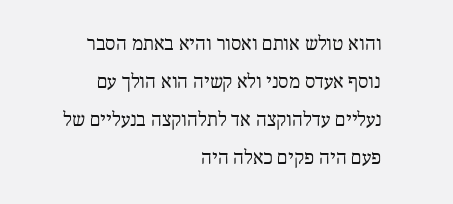והוא טולש אותם ואסור והיא באתמ הסבר נוסף אעדס מסני ולא קשיה הוא הולך עם נעליים עדלהוקצה אד לתלהוקצה בנעליים של פעם היה פקים כאלה היה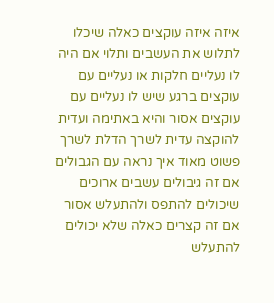איזה איזה עוקצים כאלה שיכלו לתלוש את העשבים ותלוי אם היה לו נעליים חלקות או נעליים עם עוקצים ברגע שיש לו נעליים עם עוקצים אסור והיא באתימה ועדית להוקצה עדית לשרך הדלת לשרך פשוט מאוד איך נראה עם הגבולים אם זה גיבולים עשבים ארוכים שיכולים להתפס ולהתעלש אסור אם זה קצרים כאלה שלא יכולים להתעלש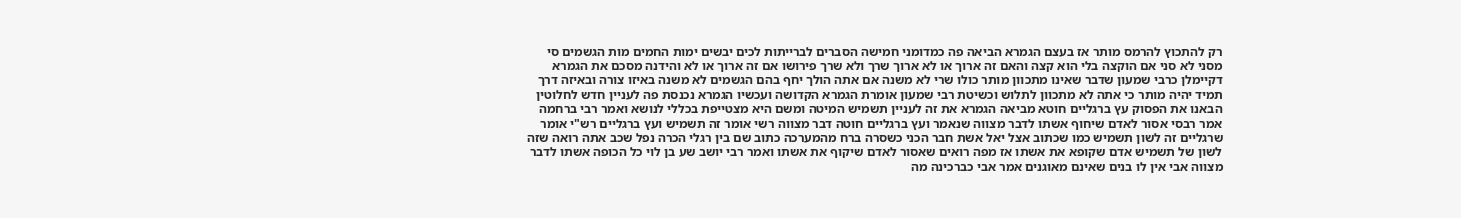רק להתכוץ להרמס מותר אז בעצם הגמרא הביאה פה כמדומני חמישה הסברים לברייתות לכים יבשים ימות החמים מות הגשמים סי מסני לא סני אם הוקצה בלי הוא קצה והאם זה ארוך או לא ארוך שרך ולא שרך פירושו אם זה ארוך או לא והידנה מסכם את הגמרא דקיימלן כרבי שמעון שדבר שאינו מתכוון מותר כולו שרי לא משנה אם אתה הולך יחף בהם הגשמים לא משנה באיזו צורה ובאיזה דרך תמיד יהיה מותר כי אתה לא מתכוון לתלוש וכשיטת רבי שמעון אומרת הגמרא הקדושה ועכשיו הגמרא נכנסת פה לעניין חדש לחלוטין הבאנו את הפסוק עץ ברגליים חוטא מביאה הגמרא את זה לעניין תשמיש המיטה ומשם היא מצטייפת בכללי לנושא ואמר רבי ברחמה אמר רבסי אסור לאדם שיחוף אשתו לדבר מצווה שנאמר ועץ ברגליים חוטה דבר מצווה רשי אומר זה תשמיש ועץ ברגליים רש"י אומר שרגליים זה לשון תשמיש כמו שכתוב אצל יאל אשת חבר הכני כשסרה ברח מהמערכה כתוב שם בין רגלי הכרה נפל שכב אתה רואה שזה לשון של תשמיש אדם שקופא את אשתו אז מפה רואים שאסור לאדם שיקוף את אשתו ואמר רבי יושב שע בן לוי כל הכופה אשתו לדבר מצווה אבי אין לו בנים שאינם מאוגנים אמר אבי כברכינה מה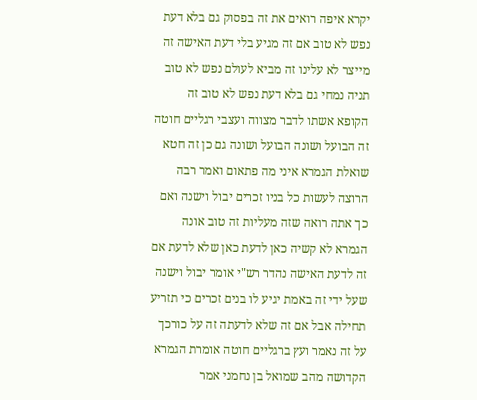יקרא איפה רואים את זה בפסוק גם בלא דעת נפש לא טוב אם זה מגיע בלי דעת האישה זה מייצר לא עלינו זה מביא לעולם נפש לא טוב תניה נמחי גם בלא דעת נפש לא טוב זה הקופא אשתו לדבר מצווה ועצבי רגליים חוטה זה הבועל ושונה הבועל ושונה גם כן זה חטא שואלת הגמרא איני מה פתאום ואמר רבה הרוצה לעשות כל בניו זכרים יבול וישנה ואם כך אתה רואה שזה מעליות זה טוב אונה הגמרא לא קשיה כאן לדעת כאן שלא לדעת אם זה לדעת האישה נהדר רש"י אומר יבול וישנה שעל ידי זה באמת יגיע לו בנים זכרים כי תזריע תחילה אבל אם זה שלא לדעתה זה על כורכך על זה נאמר ועץ ברגליים חוטה אומרת הגמרא הקדושה מהב שמואל בן נחמני אמר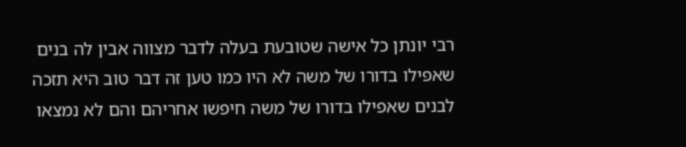רבי יונתן כל אישה שטובעת בעלה לדבר מצווה אבין לה בנים שאפילו בדורו של משה לא היו כמו טען זה דבר טוב היא תזכה לבנים שאפילו בדורו של משה חיפשו אחריהם והם לא נמצאו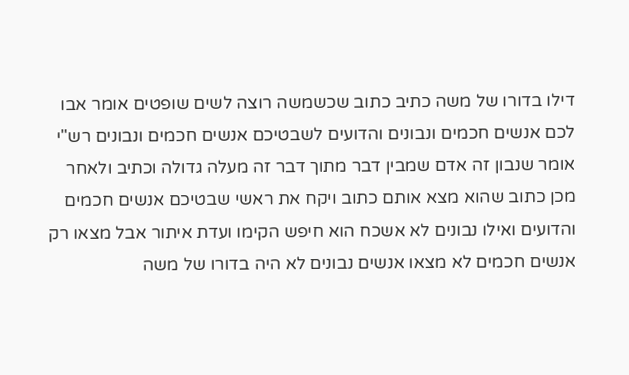דילו בדורו של משה כתיב כתוב שכשמשה רוצה לשים שופטים אומר אבו לכם אנשים חכמים ונבונים והדועים לשבטיכם אנשים חכמים ונבונים רש"י אומר שנבון זה אדם שמבין דבר מתוך דבר זה מעלה גדולה וכתיב ולאחר מכן כתוב שהוא מצא אותם כתוב ויקח את ראשי שבטיכם אנשים חכמים והדועים ואילו נבונים לא אשכח הוא חיפש הקימו ועדת איתור אבל מצאו רק אנשים חכמים לא מצאו אנשים נבונים לא היה בדורו של משה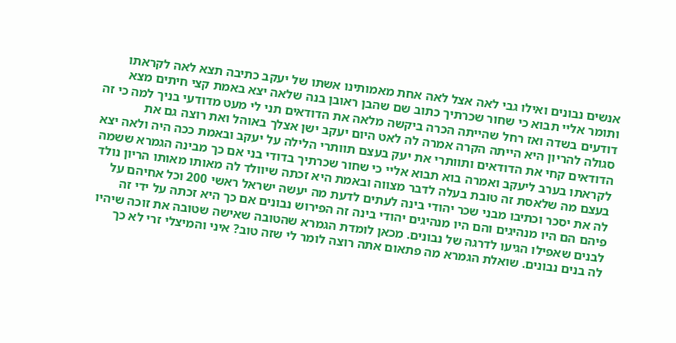אנשים נבונים ואילו גבי לאה אצל לאה אחת מאמותינו אשתו של יעקב כתיבה תצא לאה לקראתו ותומר אליי תבוא כי שחור שכרתיך כתוב שם שהבן ראובן בנה שלאה יצא באמת קצי חיתים מצא דודעים בשדה ואז רחל שהייתה הכרה ביקשה מלאה את הדודאים תני לי מעט מדודעי בניך למה כי זה סגולה להריון היא הייתה הקרה אמרה לה לאט היום יעקב ישן אצלך באוהל ואת רוצה גם את הדודאים קחי את הדודאים ותוותרי את יעק בעצם תוותרי הלילה על יעקב ובאמת ככה היה ולאה יצא לקראתו בערב ליעקב ואמרה בוא תבוא אליי כי שחור שכרתיך בדודי בני אם כך מבינה הגמרא ששמה בעצם מה שלאסת זה טובת בעלה לדבר מצווה ובאמת היא זכתה שיוולד לה מאותו מאותו הריון נולד לה את יסכר וכתיבו מבני שכר יהודי בינה לעתים לדעת מה יעשה ישראל ראשי 200 וכל אחיהם על פיהם הם היו מנהיגים והם היו מנהיגים יהודי בינה זה הפירוש נבונים אם כך היא זכתה על ידי זה לבנים שאפילו הגיעו לדרגה של נבונים. מכאן לומדת הגמרא שהטובה שאישה שטובה את זוכה שיהיו לה בנים נבונים. שואלת הגמרא מה פתאום אתה רוצה לומר לי שזה טוב? איני והמיצלי זרי לא כך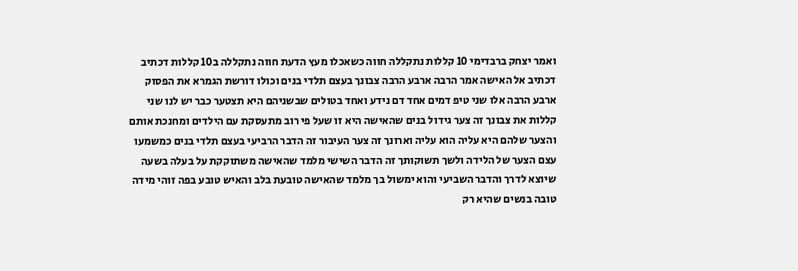ואמר יצחק ברבדימי 10 קללות נתקללה חווה כשאכלו מעץ הדעת חווה נתקללה ב10 קללות דכתיב דכתיב אל האישה אמר הרבה ארבע הרבה צבונך בעצם תלדי בנים וכולו דורשת הגמרא את הפסוק ארבע הרבה אלו שני טיפ דמים אחד דם נידע ואחד בטולים שבשניהם היא תצטער כבר יש לנו שני קללות את צבונך זה צער גידול בנים שהאישה היא זו שעל פי רוב מתעסקת עם הילדים ומחנכת אותם והצער שלהם היא עליה הוא עליה וארונך זה צער העיבור זה הדבר הרביעי בעצם תלדי בנים כמשמעו עצם הצער של הלידה ולשך תשוקותך זה הדבר השישי מלמד שהאישה משתוקקת על בעלה בשעה שיוצא לדרך והדבר השביעי והוא ימשול בך מלמד שהאישה טובעת בלב והאיש טובע בפה זוהי מידה טובה בנשים שהיא רק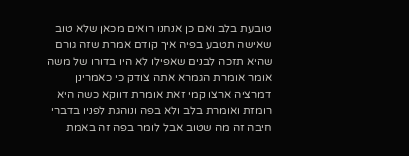טובעת בלב ואם כן אנחנו רואים מכאן שלא טוב שאישה תטבע בפיה איך קודם אמרת שזה גורם שהיא תזכה לבנים שאפילו לא היו בדורו של משה אומר אומרת הגמרא אתה צודק כי כאמרינן דמרציה ארצו קמי זאת אומרת דווקא כשה היא רומזת ואומרת בלב ולא בפה ונוהגת לפניו בדברי חיבה זה מה שטוב אבל לומר בפה זה באמת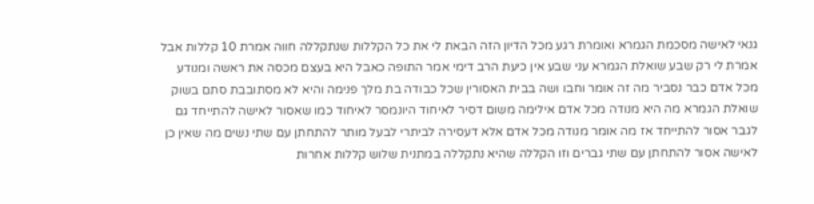גנאי לאישה מסכמת הגמרא ואומרת רגע מכל הדיון הזה הבאת לי את כל הקללות שנתקללה חווה אמרת 10 קללות אבל אמרת לי רק שבע שואלת הגמרא עני שבע אין כיעת הרב דימי אמר התופה כאבל היא בעצם מכסה את ראשה ומנודע מכל אדם כבר נסביר מה זה אומר וחבו ושה בבית האסורין שכל כבודה בת מלך פנימה והיא לא מסתובבת סתם בשוק שואלת הגמרא מה היא מנודה מכל אדם אילימה משום דסיר לאיחוד היונמסר לאיחוד כמו שאסור לאישה להתייחד גם לגבר אסור להתייחד אז מה אומר מנודה מכל אדם אלא דעסירה לביתרי לבעל מותר להתחתן עם שתי נשים מה שאין כן לאישה אסור להתחתן עם שתי גברים וזו הקללה שהיא נתקללה במתנית שלוש קללות אחרות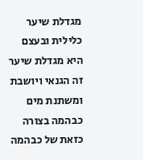מגדלת שיער כלילית ובעצם היא מגדלת שיער זה הגנאי ויושבת ומשתנת מים כבהמה בצורה כזאת של כבהמה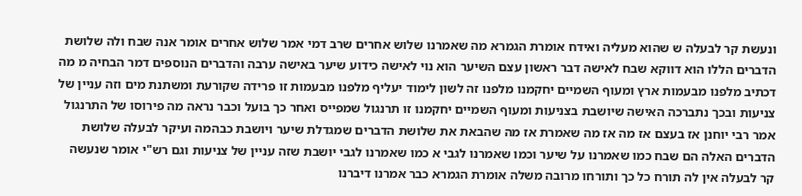ונעשת קר לבעלה ש שהוא מעליה ואידח אומרת הגמרא מה שאמרנו שלוש אחרים שרב דמי אמר שלוש אחרים אומר אנה שבח ולה שלושת הדברים הללו הוא דווקא שבח לאישה דבר ראשון עצם השיער הוא נוי לאישה כידוע שיער באישה ערבה והדברים הנוספים דמר הבחיה מ מה דכתיב מלפנו מבעמות ארץ ומעוף השמיים יחקמנו מלפנו זה לשון לימוד יעליף מלפנו מבעמות זו פרידה שקורעת ומשתנת מים וזה עניין של צניעות ובכך נתברכה האישה שיושבת בצניעות ומעוף השמיים יחקמנו זו תרנגול שמפייס ואחר כך בועל וכבר נראה מה פירוסו של התרנגול אמר רבי יוחנן אז בעצם אז מה אז מה שאמרת אז מה שהבאת את שלושת הדברים שמגדלת שיער ויושבת כבהמה ועיקר לבעלה שלושת הדברים האלה הם שבח כמו שאמרנו על שיער וכמו שאמרנו לגבי א כמו שאמרנו לגבי יושבת שזה עניין של צניעות וגם רש"י אומר שנעשה קר לבעלה אין לה תורח כל כך ותורחו מרובה משלה אומרת הגמרא כבר אמרנו דיברנו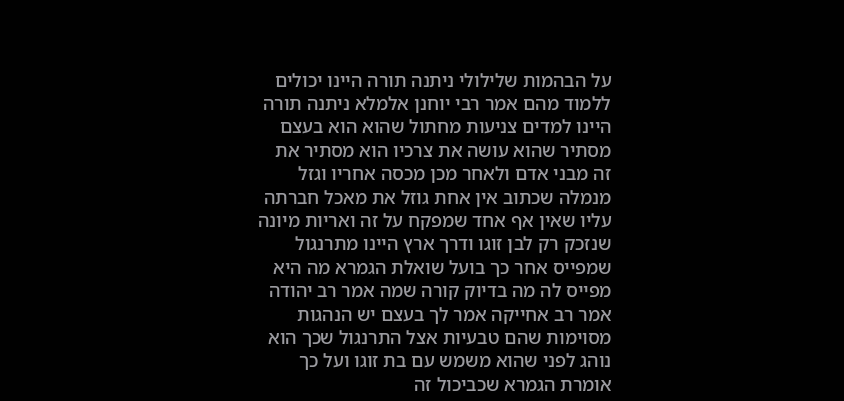על הבהמות שלילולי ניתנה תורה היינו יכולים ללמוד מהם אמר רבי יוחנן אלמלא ניתנה תורה היינו למדים צניעות מחתול שהוא הוא בעצם מסתיר שהוא עושה את צרכיו הוא מסתיר את זה מבני אדם ולאחר מכן מכסה אחריו וגזל מנמלה שכתוב אין אחת גוזל את מאכל חברתה עליו שאין אף אחד שמפקח על זה ואריות מיונה שנזכק רק לבן זוגו ודרך ארץ היינו מתרנגול שמפייס אחר כך בועל שואלת הגמרא מה היא מפייס לה מה בדיוק קורה שמה אמר רב יהודה אמר רב אחייקה אמר לך בעצם יש הנהגות מסוימות שהם טבעיות אצל התרנגול שכך הוא נוהג לפני שהוא משמש עם בת זוגו ועל כך אומרת הגמרא שכביכול זה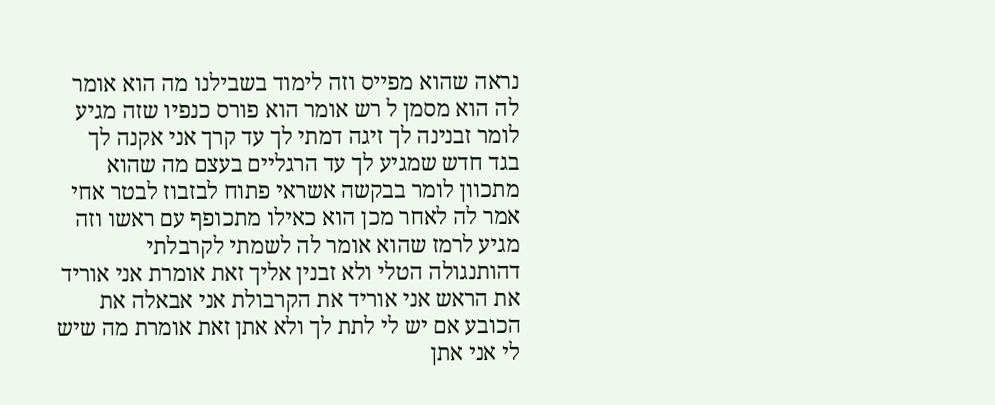נראה שהוא מפייס וזה לימוד בשבילנו מה הוא אומר לה הוא מסמן ל רש אומר הוא פורס כנפיו שזה מגיע לומר זבנינה לך זיגה דמתי לך עד קרך אני אקנה לך בגד חדש שמגיע לך עד הרגליים בעצם מה שהוא מתכוון לומר בבקשה אשראי פתוח לבזבוז לבטר אחי אמר לה לאחר מכן הוא כאילו מתכופף עם ראשו וזה מגיע לרמז שהוא אומר לה לשמתי לקרבלתי דהותנגולה הטלי ולא זבנין אליך זאת אומרת אני אוריד את הראש אני אוריד את הקרבולת אני אבאלה את הכובע אם יש לי לתת לך ולא אתן זאת אומרת מה שיש לי אני אתן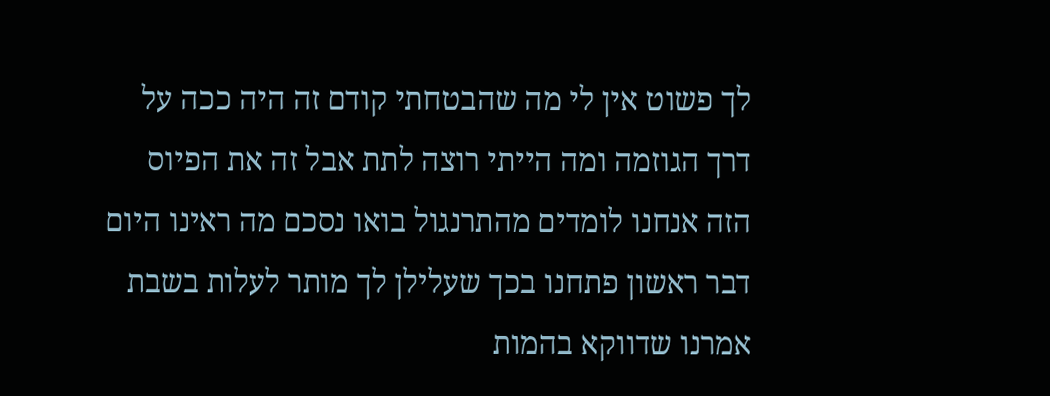לך פשוט אין לי מה שהבטחתי קודם זה היה ככה על דרך הגוזמה ומה הייתי רוצה לתת אבל זה את הפיוס הזה אנחנו לומדים מהתרנגול בואו נסכם מה ראינו היום דבר ראשון פתחנו בכך שעלילן לך מותר לעלות בשבת אמרנו שדווקא בהמות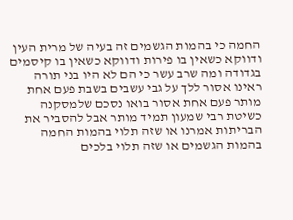החמה כי בהמות הגשמים זה בעיה של מרית העין ודווקא כשאין בו פירות ודווקא כשאין בו קיסמים בגדודה ומה שרב עשר כי הם לא היו בני תורה ראינו אסור ללך על גבי עשבים בשבת פעם אחת מותר פעם אחת אסור בואו נסכם שלמסקנה כשיטת רבי שמעון תמיד מותר אבל להסביר את הבריתות אמרנו או שזה תלוי בהמות החמה בהמות הגשמים או שזה תלוי בלכים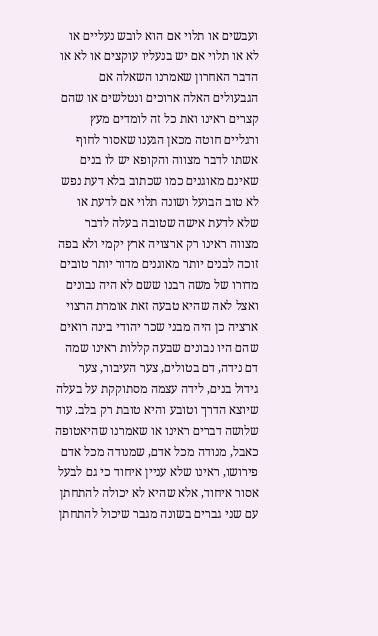ועבשים או תלוי אם הוא לובש נעליים או לא או תלוי אם יש בנעליו עוקצים או לא או הדבר האחרון שאמרנו השאלה אם הגבעולים האלה ארוכים ונטלשים או שהם קצרים ראינו ואת כל זה לומדים מעץ ורגליים חוטה מכאן הגענו שאסור לחוף אשתו לדבר מצווה והקופא יש לו בנים שאינם מאוגנים כמו שכתוב בלא דעת נפש לא טוב הבועל ושונה תלוי אם לדעת או שלא לדעת אישה שטובה בעלה לדבר מצווה ראינו רק ארצויה ארץ יקמי ולא בפה זוכה לבנים יותר מאוגנים מדור יותר טובים מדורו של משה רבנו ששם לא היה נבונים ואצל לאה שהיא טבעה זאת אומרת הרצוי ארציה כן היה מבני שכר יהודי בינה רואים שהם היו נבונים שבעה קללות ראינו שמה דם נידה, דם בטולים, צער העיבור, צער גידול בנים, לידה עצמה מסתוקקת על בעלה שיוצא הדרך וטובע והיא טובת רק בלב. עוד שלושה דברים ראינו או שאמרנו שהיאטופה כאבל, מנודה מכל אדם, שמנודה מכל אדם פירושו, ראינו שלא עניין איחוד כי גם לבעל אסור איחוד, אלא שהיא לא יכולה להתחתן עם שני גברים בשונה מגבר שיכול להתחתן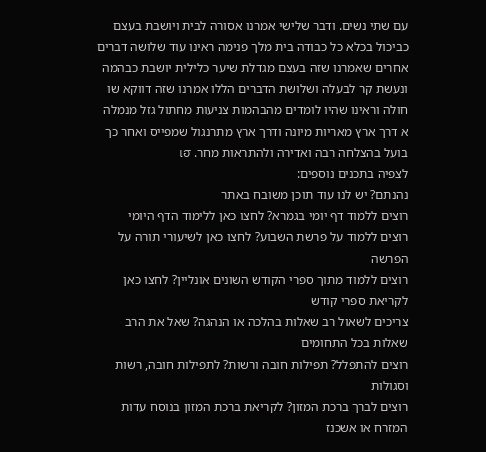עם שתי נשים. ודבר שלישי אמרנו אסורה לבית ויושבת בעצם כביכול בכלא כל כבודה בית מלך פנימה ראינו עוד שלושה דברים אחרים שאמרנו שזה בעצם מגדלת שיער כלילית יושבת כבהמה ונעשת קר לבעלה ושלושת הדברים הללו אמרנו שזה דווקא שו חולה וראינו שהיו לומדים מהבהמות צניעות מחתול גזל מנמלה א דרך ארץ מאריות מיונה ודרך ארץ מתרנגול שמפייס ואחר כך בועל בהצלחה רבה ואדירה ולהתראות מחר. เฮ
לצפיה בתכנים נוספים:
נהנתם? יש לנו עוד תוכן משובח באתר
רוצים ללמוד דף יומי בגמרא? לחצו כאן ללימוד הדף היומי
רוצים ללמוד על פרשת השבוע? לחצו כאן לשיעורי תורה על הפרשה
רוצים ללמוד מתוך ספרי הקודש השונים אונליין? לחצו כאן לקריאת ספרי קודש
צריכים לשאול רב שאלות בהלכה או הנהגה? שאל את הרב שאלות בכל התחומים
רוצים להתפלל? תפילות חובה ורשות? לתפילות חובה, רשות וסגולות
רוצים לברך ברכת המזון? לקריאת ברכת המזון בנוסח עדות המזרח או אשכנז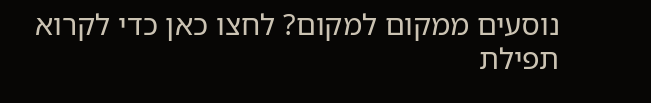נוסעים ממקום למקום? לחצו כאן כדי לקרוא תפילת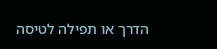הדרך או תפילה לטיסה